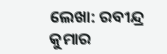ଲେଖା: ରବୀନ୍ଦ୍ର କୁମାର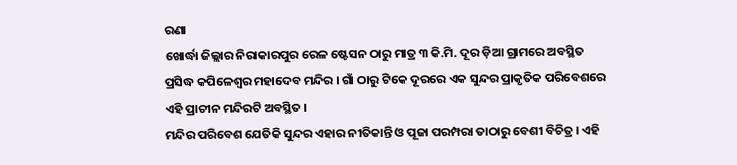ରଣା
ଖୋର୍ଦ୍ଧା ଜିଲ୍ଲାର ନିରାକାରପୁର ରେଳ ଷ୍ଟେସନ ଠାରୁ ମାତ୍ର ୩ କି.ମି. ଦୂର ଡ଼ିଆ ଗ୍ରାମରେ ଅବସ୍ଥିତ ପ୍ରସିଦ୍ଧ କପିଳେଶ୍ଵର ମହାଦେବ ମନ୍ଦିର । ଗାଁ ଠାରୁ ଟିକେ ଦୂରରେ ଏକ ସୁନ୍ଦର ପ୍ରାକୃତିକ ପରିବେଶରେ ଏହି ପ୍ରାଚୀନ ମନ୍ଦିରଟି ଅବସ୍ଥିତ ।
ମନ୍ଦିର ପରିବେଶ ଯେତିକି ସୁନ୍ଦର ଏହାର ନୀତିକାନ୍ତି ଓ ପୂଜା ପରମ୍ପରା ତାଠାରୁ ବେଶୀ ବିଚିତ୍ର । ଏହି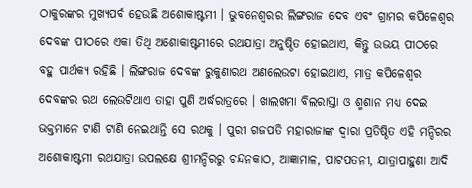ଠାକୁରଙ୍କର ମୁଖ୍ୟପର୍ବ ହେଉଛି ଅଶୋକାଷ୍ଟମୀ । ଭୁବନେଶ୍ୱରର ଲିଙ୍ଗରାଜ ଦେବ ଏବଂ ଗ୍ରାମର କପିଳେଶ୍ୱର ଦେବଙ୍କ ପୀଠରେ ଏକା ତିଥି ଅଶୋକାଷ୍ଟମୀରେ ରଥଯାତ୍ରା ଅନୁଷ୍ଠିତ ହୋଇଥାଏ, କିନ୍ତୁ ଉଭୟ ପୀଠରେ ବହୁ ପାର୍ଥକ୍ୟ ରହିଛି । ଲିଙ୍ଗରାଜ ଦେବଙ୍କ ରୁକୁଣାରଥ ଅଣଲେଉଟା ହୋଇଥାଏ, ମାତ୍ର କପିଳେଶ୍ୱର ଦେବଙ୍କର ରଥ ଲେଉଟିଥାଏ ତାହା ପୁଣି ଅର୍ଦ୍ଧରାତ୍ରରେ । ଖାଲଖମା ବିଲରାସ୍ତା ଓ ଶ୍ମଶାନ ମଧ୍ୟ ଦେଇ ଭକ୍ତମାନେ ଟାଣି ଟାଣି ନେଇଥାନ୍ତି ସେ ରଥକୁ । ପୁରୀ ଗଜପତି ମହାରାଜାଙ୍କ ଦ୍ୱାରା ପ୍ରତିଷ୍ଠିତ ଏହି ମନ୍ଦିରର ଅଶୋକାଷ୍ଟମୀ ରଥଯାତ୍ରା ଉପଲକ୍ଷେ ଶ୍ରୀମନ୍ଦିରରୁ ଚନ୍ଦନକାଠ, ଆଜ୍ଞାମାଳ, ପାଟପତନୀ, ଯାତ୍ରାପାହୁଣା ଆଦି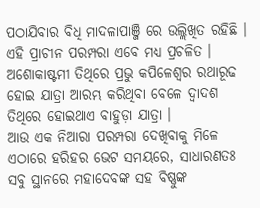ପଠାଯିବାର ବିଧି ମାଦଳାପାଞ୍ଜି ରେ ଉଲ୍ଲିଖିତ ରହିଛି । ଏହି ପ୍ରାଚୀନ ପରମ୍ପରା ଏବେ ମଧ୍ୟ ପ୍ରଚଳିତ । ଅଶୋକାଷ୍ଟମୀ ତିଥିରେ ପ୍ରଭୁ କପିଳେଶ୍ୱର ରଥାରୂଢ ହୋଇ ଯାତ୍ରା ଆରମ୍ଭ କରିଥିବା ବେଳେ ଦ୍ଵାଦଶ ତିଥିରେ ହୋଇଥାଏ ବାହୁଡ଼ା ଯାତ୍ରା ।
ଆଉ ଏକ ନିଆରା ପରମ୍ପରା ଦେଖିବାକୁ ମିଳେ ଏଠାରେ ହରିହର ଭେଟ ସମୟରେ, ସାଧାରଣତଃ ସବୁ ସ୍ଥାନରେ ମହାଦେବଙ୍କ ସହ ବିଷ୍ଣୁଙ୍କ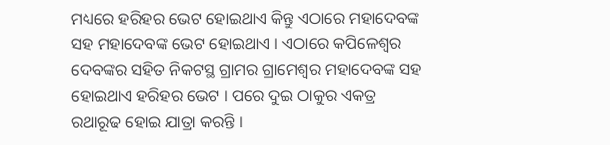ମଧ୍ୟରେ ହରିହର ଭେଟ ହୋଇଥାଏ କିନ୍ତୁ ଏଠାରେ ମହାଦେବଙ୍କ ସହ ମହାଦେବଙ୍କ ଭେଟ ହୋଇଥାଏ । ଏଠାରେ କପିଳେଶ୍ୱର ଦେବଙ୍କର ସହିତ ନିକଟସ୍ଥ ଗ୍ରାମର ଗ୍ରାମେଶ୍ୱର ମହାଦେବଙ୍କ ସହ ହୋଇଥାଏ ହରିହର ଭେଟ । ପରେ ଦୁଇ ଠାକୁର ଏକତ୍ର ରଥାରୂଢ ହୋଇ ଯାତ୍ରା କରନ୍ତି ।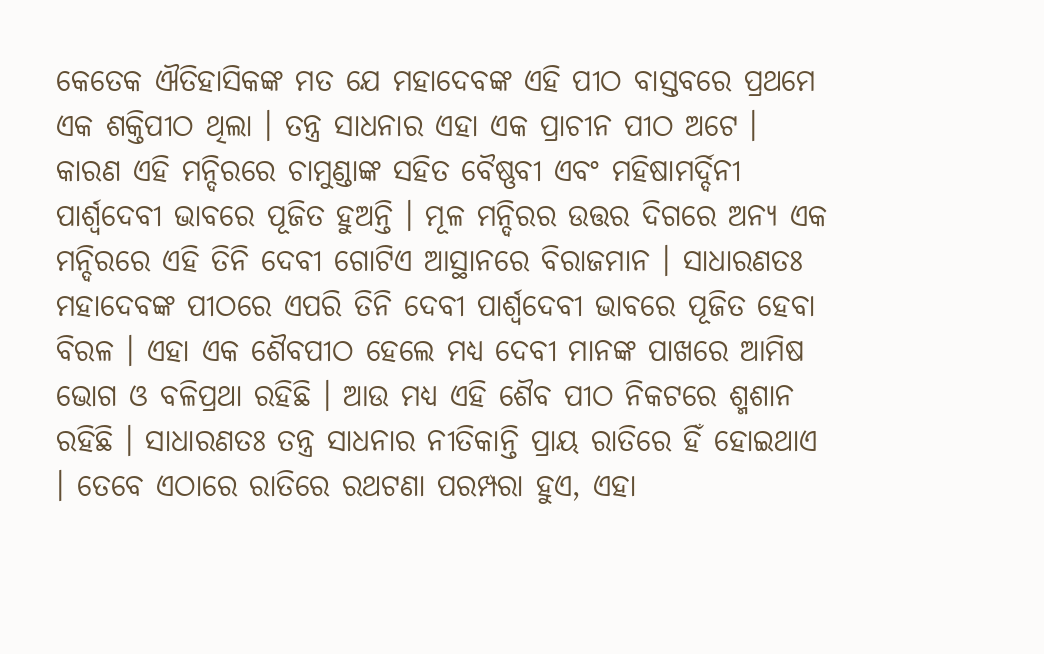କେତେକ ଐତିହାସିକଙ୍କ ମତ ଯେ ମହାଦେବଙ୍କ ଏହି ପୀଠ ବାସ୍ତବରେ ପ୍ରଥମେ ଏକ ଶକ୍ତିପୀଠ ଥିଲା । ତନ୍ତ୍ର ସାଧନାର ଏହା ଏକ ପ୍ରାଚୀନ ପୀଠ ଅଟେ । କାରଣ ଏହି ମନ୍ଦିରରେ ଚାମୁଣ୍ଡାଙ୍କ ସହିତ ବୈଷ୍ଣବୀ ଏବଂ ମହିଷାମର୍ଦ୍ଦିନୀ ପାର୍ଶ୍ଵଦେବୀ ଭାବରେ ପୂଜିତ ହୁଅନ୍ତି । ମୂଳ ମନ୍ଦିରର ଉତ୍ତର ଦିଗରେ ଅନ୍ୟ ଏକ ମନ୍ଦିରରେ ଏହି ତିନି ଦେବୀ ଗୋଟିଏ ଆସ୍ଥାନରେ ବିରାଜମାନ । ସାଧାରଣତଃ ମହାଦେବଙ୍କ ପୀଠରେ ଏପରି ତିନି ଦେବୀ ପାର୍ଶ୍ଵଦେବୀ ଭାବରେ ପୂଜିତ ହେବା ବିରଳ । ଏହା ଏକ ଶୈବପୀଠ ହେଲେ ମଧ୍ୟ ଦେବୀ ମାନଙ୍କ ପାଖରେ ଆମିଷ ଭୋଗ ଓ ବଳିପ୍ରଥା ରହିଛି । ଆଉ ମଧ୍ଯ ଏହି ଶୈବ ପୀଠ ନିକଟରେ ଶ୍ମଶାନ ରହିଛି । ସାଧାରଣତଃ ତନ୍ତ୍ର ସାଧନାର ନୀତିକାନ୍ତି ପ୍ରାୟ ରାତିରେ ହିଁ ହୋଇଥାଏ । ତେବେ ଏଠାରେ ରାତିରେ ରଥଟଣା ପରମ୍ପରା ହୁଏ, ଏହା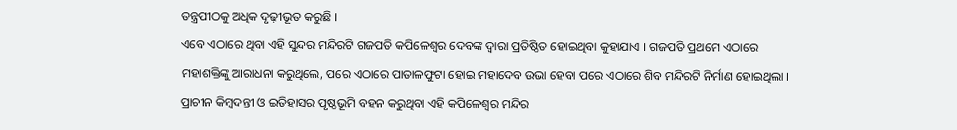ତନ୍ତ୍ରପୀଠକୁ ଅଧିକ ଦୃଢ଼ୀଭୂତ କରୁଛି ।
ଏବେ ଏଠାରେ ଥିବା ଏହି ସୁନ୍ଦର ମନ୍ଦିରଟି ଗଜପତି କପିଳେଶ୍ୱର ଦେବଙ୍କ ଦ୍ୱାରା ପ୍ରତିଷ୍ଠିତ ହୋଇଥିବା କୁହାଯାଏ । ଗଜପତି ପ୍ରଥମେ ଏଠାରେ ମହାଶକ୍ତିଙ୍କୁ ଆରାଧନା କରୁଥିଲେ, ପରେ ଏଠାରେ ପାତାଳଫୁଟା ହୋଇ ମହାଦେବ ଉଭା ହେବା ପରେ ଏଠାରେ ଶିବ ମନ୍ଦିରଟି ନିର୍ମାଣ ହୋଇଥିଲା । ପ୍ରାଚୀନ କିମ୍ବଦନ୍ତୀ ଓ ଇତିହାସର ପୃଷ୍ଠଭୂମି ବହନ କରୁଥିବା ଏହି କପିଳେଶ୍ଵର ମନ୍ଦିର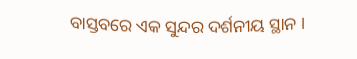ବାସ୍ତବରେ ଏକ ସୁନ୍ଦର ଦର୍ଶନୀୟ ସ୍ଥାନ ।